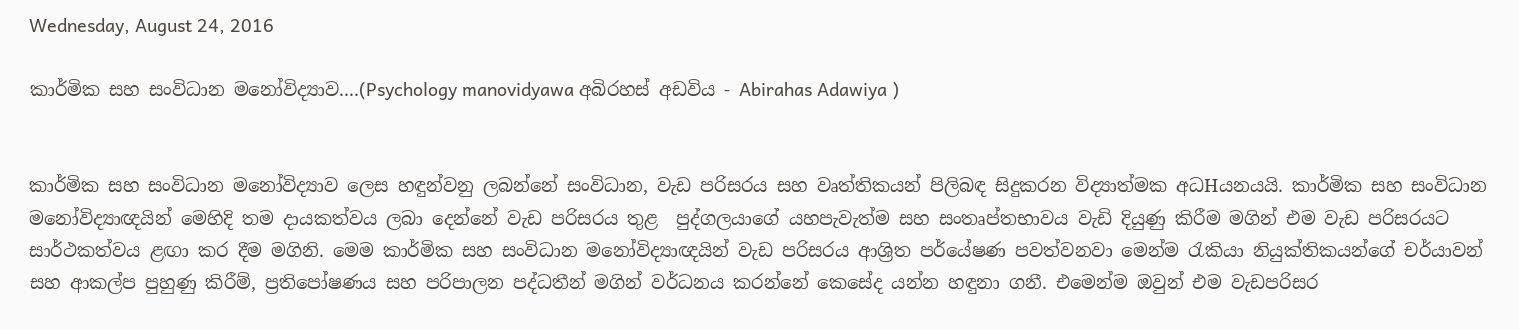Wednesday, August 24, 2016

කාර්මික සහ සංවිධාන මනෝවිද්‍යාව....(Psychology manovidyawa අබිරහස් අඩවිය - Abirahas Adawiya )


කාර්මික සහ සංවිධාන මනෝවිද්‍යාව ලෙස හඳුන්වනු ලබන්නේ සංවිධාන, වැඩ පරිසරය සහ වෘත්තිකයන් පිලිබඳ සිදුකරන විද්‍යාත්මක අධHයනයයි. කාර්මික සහ සංවිධාන මනෝවිද්‍යාඥයින් මෙහිදි තම දායකත්වය ලබා දෙන්නේ වැඩ පරිසරය තුළ  පුද්ගලයාගේ යහපැවැත්ම සහ සංතෘප්තභාවය වැඩි දියුණු කිරීම මගින් එම වැඩ පරිසරයට සාර්ථකත්වය ළඟා කර දීම මගිනි. මෙම කාර්මික සහ සංවිධාන මනෝවිද්‍යාඥයින් වැඩ පරිසරය ආශ්‍රිත පර්යේෂණ පවත්වනවා මෙන්ම ‍රැකියා නියුක්තිකයන්ගේ චර්යාවන් සහ ආකල්ප පුහුණු කිරීම්, ප්‍රතිපෝෂණය සහ පරිපාලන පද්ධතීන් මගින් වර්ධනය කරන්නේ කෙසේද යන්න හඳුනා ගනී. එමෙන්ම ඔවුන් එම වැඩපරිසර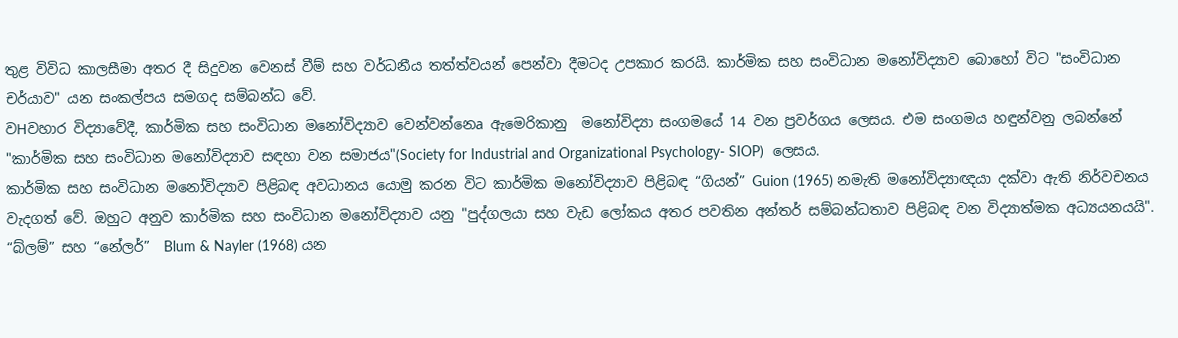තුළ විවිධ කාලසීමා අතර දී සිදුවන වෙනස් වීම් සහ වර්ධනීය තත්ත්වයන් පෙන්වා දීමටද උපකාර කරයි. කාර්මික සහ සංවිධාන මනෝවිද්‍යාව බොහෝ විට "සංවිධාන චර්යාව" යන සංකල්පය සමගද සම්බන්ධ වේ.
වHවහාර විද්‍යාවේදී, කාර්මික සහ සංවිධාන මනෝවිද්‍යාව වෙන්වන්නෙa ඇමෙරිකානු  මනෝවිද්‍යා සංගමයේ 14 වන ප්‍රවර්ගය ලෙසය. එම සංගමය හඳුන්වනු ලබන්නේ "කාර්මික සහ සංවිධාන මනෝවිද්‍යාව සඳහා වන සමාජය"(Society for Industrial and Organizational Psychology- SIOP)  ලෙසය.
කාර්මික සහ සංවිධාන මනෝවිද්‍යාව පිළිබඳ අවධානය යොමු කරන විට කාර්මික මනෝවිද්‍යාව පිළිබඳ “ගියන්” Guion (1965) නමැති මනෝවිද්‍යාඥයා දක්වා ඇති නිර්වචනය වැදගත් වේ. ඔහුට අනුව කාර්මික සහ සංවිධාන මනෝවිද්‍යාව යනු "පුද්ගලයා සහ වැඩ ලෝකය අතර පවතින අන්තර් සම්බන්ධතාව පිළිබඳ වන විද්‍යාත්මක අධ්‍යයනයයි".
“බ්ලම්” සහ “නේලර්”  Blum & Nayler (1968) යන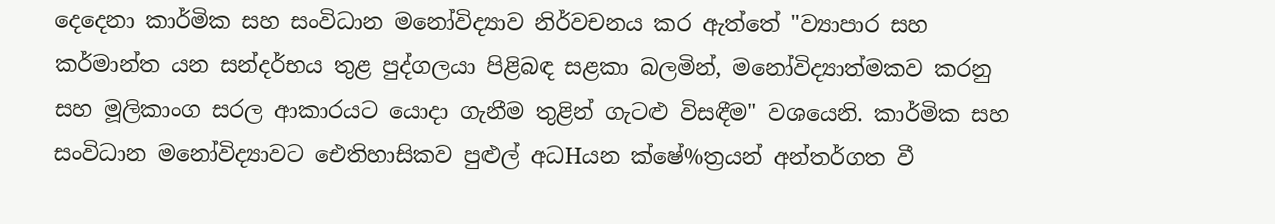දෙදෙනා කාර්මික සහ සංවිධාන මනෝවිද්‍යාව නිර්වචනය කර ඇත්තේ "ව්‍යාපාර සහ කර්මාන්ත යන සන්දර්භය තුළ පුද්ගලයා පිළිබඳ සළකා බලමින්, මනෝවිද්‍යාත්මකව කරනු සහ මූලිකාංග සරල ආකාරයට යොදා ගැනීම තුළින් ගැටළු විසඳීම" වශයෙනි. කාර්මික සහ සංවිධාන මනෝවිද්‍යාවට ඓතිහාසිකව පුළුල් අධHයන ක්ෂේ%ත්‍රයන් අන්තර්ගත වී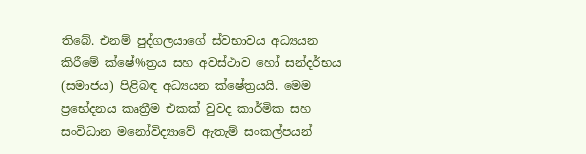තිබේ. එනම් පුද්ගලයාගේ ස්වභාවය අධ්‍යයන කිරීමේ ක්ෂේ%ත්‍රය සහ අවස්ථාව හෝ සන්දර්භය (සමාජය) පිළිබඳ අධ්‍යයන ක්ෂේත්‍රයයි. මෙම ප්‍රභේදනය කෘත්‍රීම එකක් වුවද කාර්මික සහ සංවිධාන මනෝවිද්‍යාවේ ඇතැම් සංකල්පයන්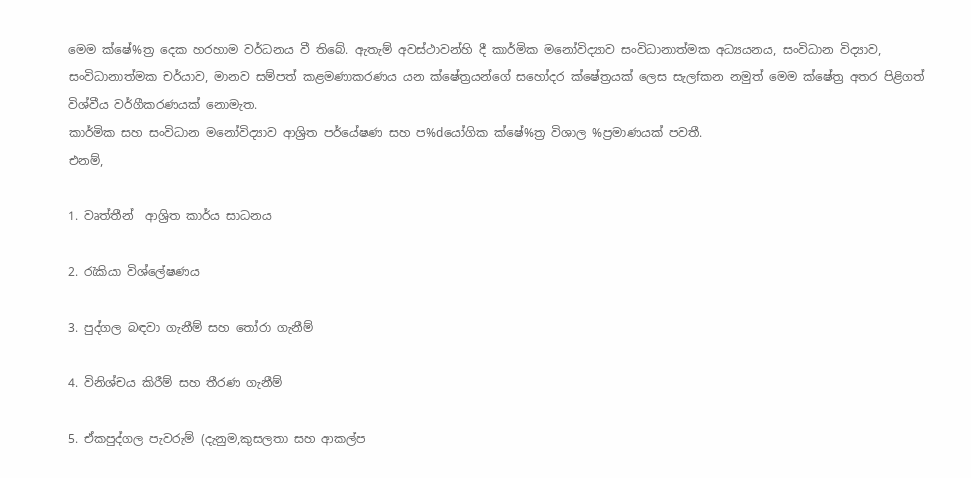මෙම ක්ෂේ%ත්‍ර දෙක හරහාම වර්ධනය වී තිබේ. ඇතැම් අවස්ථාවන්හි දී කාර්මික මනෝවිද්‍යාව සංවිධානාත්මක අධ්‍යයනය, සංවිධාන විද්‍යාව, සංවිධානාත්මක චර්යාව, මානව සම්පත් කළමණාකරණය යන ක්ෂේත්‍රයන්ගේ සහෝදර ක්ෂේත්‍රයක් ලෙස සැලfකන නමුත් මෙම ක්ෂේත්‍ර අතර පිළිගත් විශ්වීය වර්ගීකරණයක් නොමැත.
කාර්මික සහ සංවිධාන මනෝවිද්‍යාව ආශ්‍රිත පර්යේෂණ සහ ප%dයෝගික ක්ෂේ%ත්‍ර විශාල %ප්‍රමාණයක් පවතී.
එනම්,

1. වෘත්තීන්  ආශ්‍රිත කාර්ය සාධනය

2. රැකියා විශ්ලේෂණය

3. පුද්ගල බඳවා ගැනීම් සහ ‍තෝරා ගැනීම්

4. විනිශ්චය කිරීම් සහ තීරණ ගැනීම්

5. ඒකපුද්ගල පැවරුම් (දැනුම,කුසලතා සහ ආකල්ප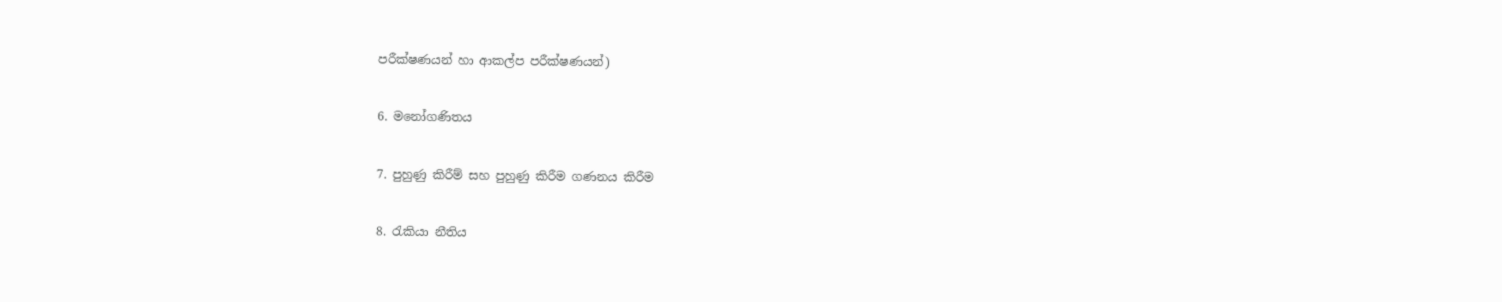පරීක්ෂණයන් හා ආකල්ප පරීක්ෂණයන්)

6. මනෝගණිතය

7. පුහුණු කිරීම් සහ පුහුණු කිරීම ගණනය කිරීම

8. රැකියා නීතිය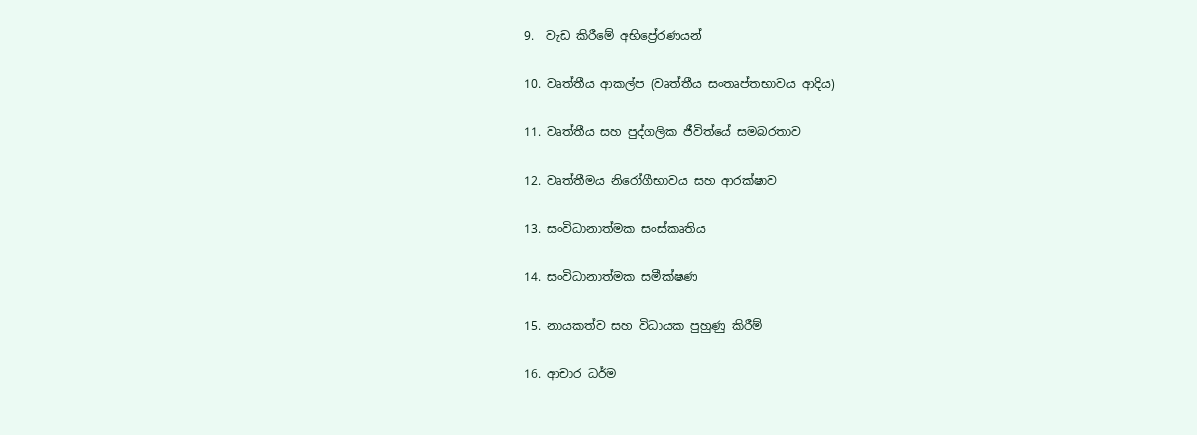9.  වැඩ කිරීමේ අභිප්‍රේරණයන්

10. වෘත්තීය ආකල්ප (වෘත්තීය සංතෘප්තභාවය ආදිය)

11. වෘත්තීය සහ පුද්ගලික ජීවිත්යේ සමබරතාව

12. වෘත්තීමය නිරෝගීභාවය සහ ආරක්ෂාව

13. සංවිධානාත්මක සංස්කෘතිය

14. සංවිධානාත්මක සමීක්ෂණ

15. නායකත්ව සහ විධායක පුහුණු කිරීම්

16. ආචාර ධර්ම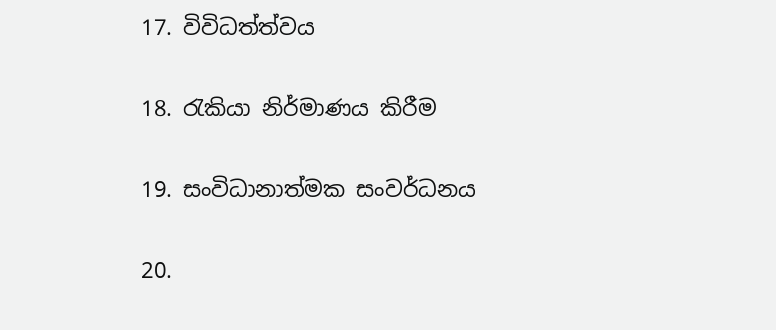17. විවිධත්ත්වය

18. රැකියා නිර්මාණය කිරීම

19. සංවිධානාත්මක සංවර්ධනය

20.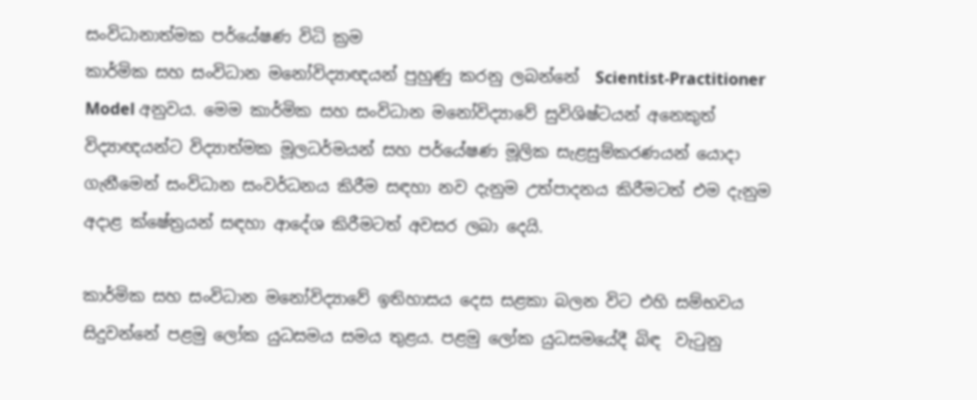සංවිධානාත්මක පර්යේෂණ විධි ක්‍රම
කාර්මික සහ සංවිධාන මනෝවිද්‍යාඥයන් පුහුණු කරනු ලබන්නේ  Scientist-Practitioner Model අනුවය. මෙම කාර්මික සහ සංවිධාන මනෝවිද්‍යාවේ සුවිශිෂ්ටයන් අනෙකුත් විද්‍යාඥයන්ට විද්‍යාත්මක මූලධර්මයන් සහ පර්යේෂණ මූලික සැළසුම්කරණයන් යොදා ගැනීමෙන් සංවිධාන සංවර්ධනය කිරීම සඳහා නව දැනුම උත්පාදනය කිරීමටත් එම දැනුම අදාළ ක්ෂේත්‍රයන් සඳහා ආදේශ කිරීමටත් අවසර ලබා දෙයි.

කාර්මික සහ සංවිධාන මනෝවිද්‍යාවේ ඉතිහාසය දෙස සළකා බලන විට එහි සම්භවය සිදුවන්නේ පළමු ලෝක යුධසමය සමය තුළය. පළමු ලෝක යුධසමයේදී බිඳ  වැ‍ටුනු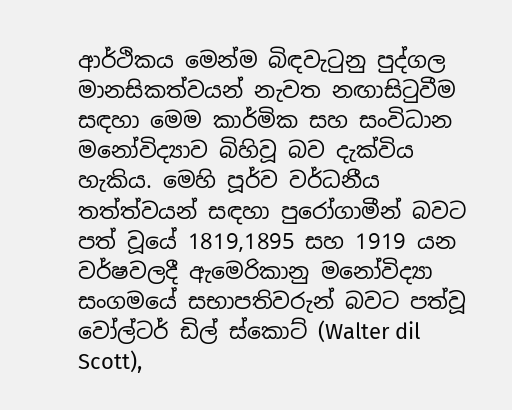ආර්ථිකය මෙන්ම බිඳවැ‍ටුනු පුද්ගල මානසිකත්වයන් නැවත නඟාසි‍ටුවීම සඳහා මෙම කාර්මික සහ සංවිධාන මනෝවිද්‍යාව බිහිවූ බව දැක්විය හැකිය. මෙහි පූර්ව වර්ධනීය තත්ත්වයන් සඳහා පුරෝගාමීන් බවට පත් වූයේ 1819,1895 සහ 1919 යන වර්ෂවලදී ඇමෙරිකානු මනෝවිද්‍යා සංගමයේ සභාපතිවරුන් බවට පත්වූ වෝල්ටර් ඩිල් ස්කොට් (Walter dil Scott),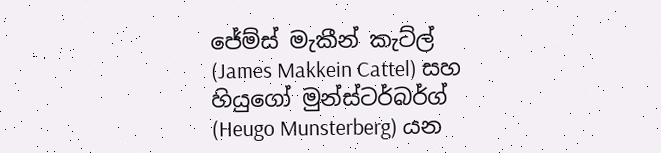ජේම්ස් මැකීන් කැට්ල් (James Makkein Cattel) සහ හියුගෝ මුන්ස්ටර්බර්ග් (Heugo Munsterberg) යන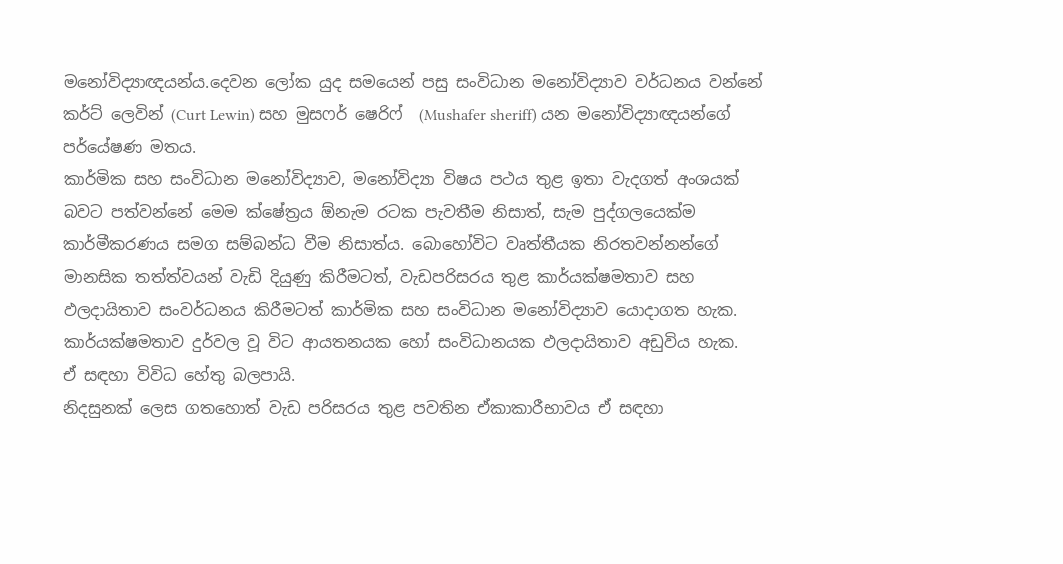මනෝවිද්‍යාඥයන්ය.දෙවන ලෝක යුද සමයෙන් පසු සංවිධාන මනෝවිද්‍යාව වර්ධනය වන්නේ කර්ට් ලෙවින් (Curt Lewin) සහ මුසෆර් ෂෙරිෆ්  (Mushafer sheriff) යන මනෝවිද්‍යාඥයන්ගේ පර්යේෂණ මතය.
කාර්මික සහ සංවිධාන මනෝවිද්‍යාව, මනෝවිද්‍යා විෂය පථය තුළ ඉතා වැදගත් අංශයක් බවට පත්වන්නේ මෙම ක්ෂේත්‍රය ඕනැම රටක පැවතීම නිසාත්, සැම පුද්ගලයෙක්ම කාර්මීකරණය සමග සම්බන්ධ වීම නිසාත්ය. බොහෝවිට වෘත්තීයක නිරතවන්නන්ගේ මානසික තත්ත්වයන් වැඩි දියුණු කිරීමටත්, වැඩපරිසරය තුළ කාර්යක්ෂමතාව සහ ඵලදායිතාව සංවර්ධනය කිරීමටත් කාර්මික සහ සංවිධාන මනෝවිද්‍යාව යොදාගත හැක. කාර්යක්ෂමතාව දුර්වල වූ විට ආයතනයක හෝ සංවිධානයක ඵලදායිතාව අඩුවිය හැක.
ඒ සඳහා විවිධ හේතු බලපායි.
නිදසුනක් ලෙස ගතහොත් වැඩ පරිසරය තුළ පවතින ඒකාකාරීභාවය ඒ සඳහා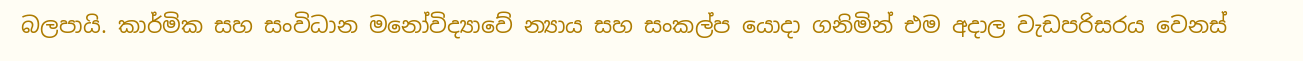බලපායි. කාර්මික සහ සංවිධාන මනෝවිද්‍යාවේ න්‍යාය සහ සංකල්ප යොදා ගනිමින් එම අදාල වැඩපරිසරය වෙනස්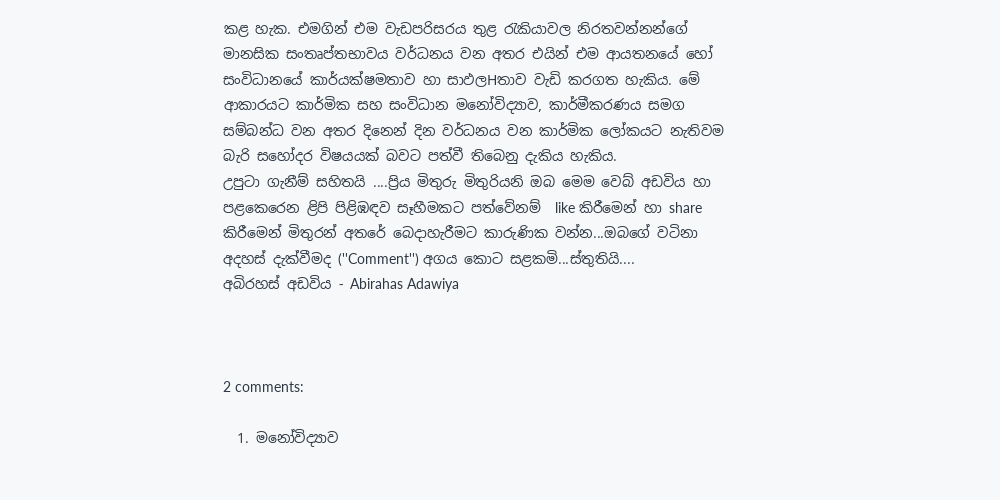කළ හැක. එමගින් එම වැඩපරිසරය තුළ ‍රැකියාවල නිරතවන්නන්ගේ මානසික සංතෘප්තභාවය වර්ධනය වන අතර එයින් එම ආයතනයේ හෝ සංවිධානයේ කාර්යක්ෂමතාව හා සාඵලHතාව වැඩි කරගත හැකිය. මේ ආකාරයට කාර්මික සහ සංවිධාන මනෝවිද්‍යාව, කාර්මීකරණය සමග සම්බන්ධ වන අතර දිනෙන් දින වර්ධනය වන කාර්මික ලෝකයට නැතිවම බැරි සහෝදර විෂයයක් බවට පත්වී තිබෙනු දැකිය හැකිය.
උපුටා ගැනීම් සහිතයි ....ප්‍රිය මිතුරු මිතුරියනි ඔබ මෙම වෙබ් අඩවිය හා පළකෙරෙන ළිපි පිළිඹඳව සෑහීමකට පත්වේනම්  like කිරීමෙන් හා share කිරීමෙන් මිතුරන් අතරේ බෙදාහැරීමට කාරුණික වන්න...ඔබගේ වටිනා අදහස් දැක්වීමද (''Comment'') අගය කොට සළකමි...ස්තුතියි....
අබිරහස් අඩවිය - Abirahas Adawiya



2 comments:

  1. මනෝවිද්‍යාව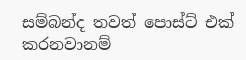සම්බන්ද තවත් පොස්ට් එක් කරනවානම්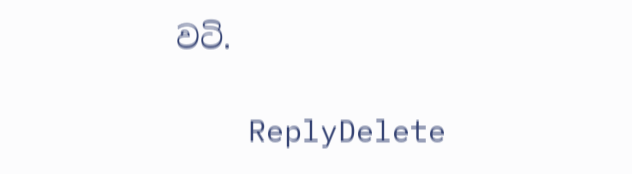වටි.

    ReplyDelete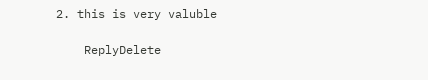2. this is very valuble

    ReplyDelete